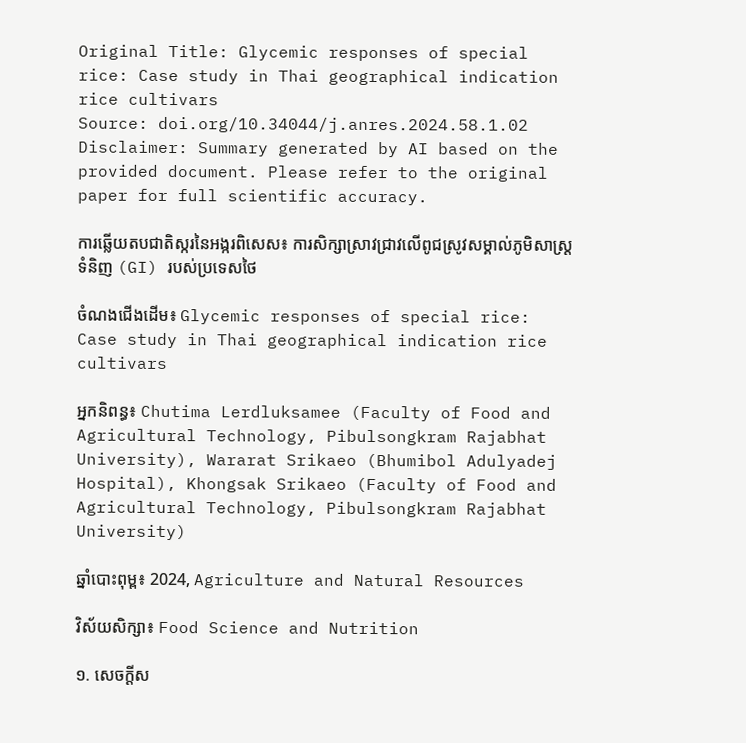Original Title: Glycemic responses of special rice: Case study in Thai geographical indication rice cultivars
Source: doi.org/10.34044/j.anres.2024.58.1.02
Disclaimer: Summary generated by AI based on the provided document. Please refer to the original paper for full scientific accuracy.

ការឆ្លើយតបជាតិស្ករនៃអង្ករពិសេស៖ ការសិក្សាស្រាវជ្រាវលើពូជស្រូវសម្គាល់ភូមិសាស្ត្រទំនិញ (GI) របស់ប្រទេសថៃ

ចំណងជើងដើម៖ Glycemic responses of special rice: Case study in Thai geographical indication rice cultivars

អ្នកនិពន្ធ៖ Chutima Lerdluksamee (Faculty of Food and Agricultural Technology, Pibulsongkram Rajabhat University), Wararat Srikaeo (Bhumibol Adulyadej Hospital), Khongsak Srikaeo (Faculty of Food and Agricultural Technology, Pibulsongkram Rajabhat University)

ឆ្នាំបោះពុម្ព៖ 2024, Agriculture and Natural Resources

វិស័យសិក្សា៖ Food Science and Nutrition

១. សេចក្តីស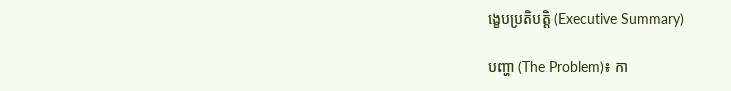ង្ខេបប្រតិបត្តិ (Executive Summary)

បញ្ហា (The Problem)៖ កា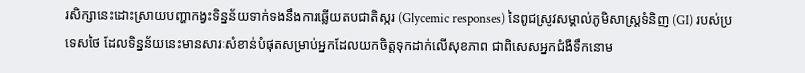រសិក្សានេះដោះស្រាយបញ្ហាកង្វះទិន្នន័យទាក់ទងនឹងការឆ្លើយតបជាតិស្ករ (Glycemic responses) នៃពូជស្រូវសម្គាល់ភូមិសាស្ត្រទំនិញ (GI) របស់ប្រទេសថៃ ដែលទិន្នន័យនេះមានសារៈសំខាន់បំផុតសម្រាប់អ្នកដែលយកចិត្តទុកដាក់លើសុខភាព ជាពិសេសអ្នកជំងឺទឹកនោម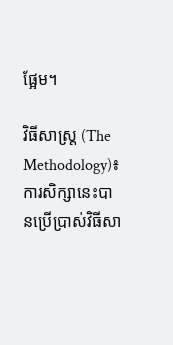ផ្អែម។

វិធីសាស្ត្រ (The Methodology)៖ ការសិក្សានេះបានប្រើប្រាស់វិធីសា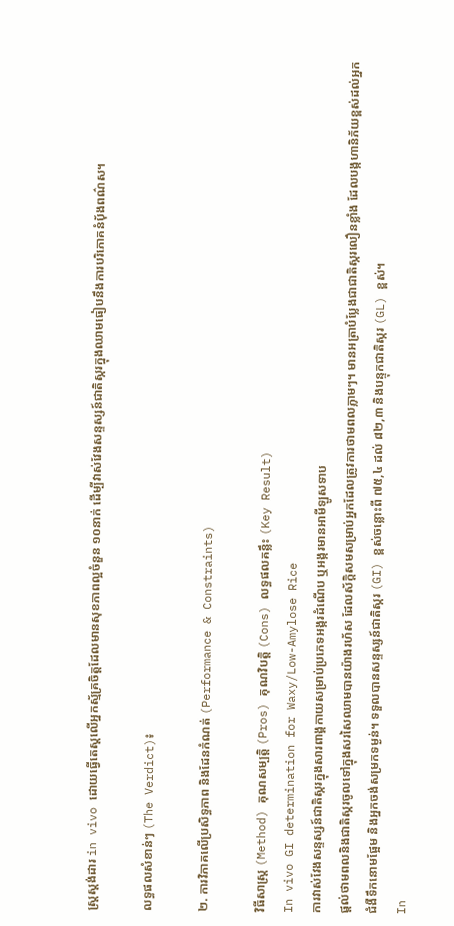ស្ត្រស្តង់ដារ in vivo ដោយធ្វើតេស្តលើអ្នកស្ម័គ្រចិត្តដែលមានសុខភាពល្អចំនួន ១០នាក់ ដើម្បីវាស់វែងសន្ទស្សន៍ជាតិស្ករក្នុងឈាមធៀបនឹងការបរិភោគនំប៉័ងពណ៌ស។

លទ្ធផលសំខាន់ៗ (The Verdict)៖

២. ការវិភាគលើប្រសិទ្ធភាព និងដែនកំណត់ (Performance & Constraints)

វិធីសាស្ត្រ (Method) គុណសម្បត្តិ (Pros) គុណវិបត្តិ (Cons) លទ្ធផលគន្លឹះ (Key Result)
In vivo GI determination for Waxy/Low-Amylose Rice
ការវាស់វែងសន្ទស្សន៍ជាតិស្ករក្នុងសារពាង្គកាយសម្រាប់ប្រភេទអង្ករដំណើប ឬអង្ករមានអាមីឡូសទាប
ផ្តល់ថាមពលនិងជាតិស្ករចូលទៅក្នុងសរសៃឈាមបានយ៉ាងរហ័ស ដែលស័ក្តិសមសម្រាប់អ្នកដែលត្រូវការថាមពលភ្លាមៗ។ មានអត្រាបំប្លែងជាជាតិស្ករលឿនខ្លាំង ដែលបង្កហានិភ័យខ្ពស់ដល់អ្នកជំងឺទឹកនោមផ្អែម និងអ្នកចង់សម្រកទម្ងន់។ ទទួលបានសន្ទស្សន៍ជាតិស្ករ (GI) ខ្ពស់ចន្លោះពី ៧៥,៤ ដល់ ៨២,៣ និងបន្ទុកជាតិស្ករ (GL) ខ្ពស់។
In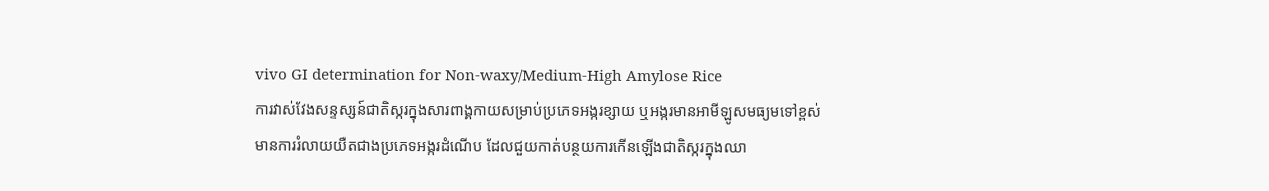vivo GI determination for Non-waxy/Medium-High Amylose Rice
ការវាស់វែងសន្ទស្សន៍ជាតិស្ករក្នុងសារពាង្គកាយសម្រាប់ប្រភេទអង្ករខ្សាយ ឬអង្ករមានអាមីឡូសមធ្យមទៅខ្ពស់
មានការរំលាយយឺតជាងប្រភេទអង្ករដំណើប ដែលជួយកាត់បន្ថយការកើនឡើងជាតិស្ករក្នុងឈា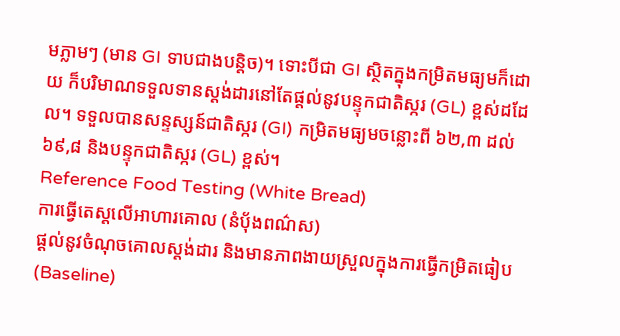មភ្លាមៗ (មាន GI ទាបជាងបន្តិច)។ ទោះបីជា GI ស្ថិតក្នុងកម្រិតមធ្យមក៏ដោយ ក៏បរិមាណទទួលទានស្តង់ដារនៅតែផ្តល់នូវបន្ទុកជាតិស្ករ (GL) ខ្ពស់ដដែល។ ទទួលបានសន្ទស្សន៍ជាតិស្ករ (GI) កម្រិតមធ្យមចន្លោះពី ៦២,៣ ដល់ ៦៩,៨ និងបន្ទុកជាតិស្ករ (GL) ខ្ពស់។
Reference Food Testing (White Bread)
ការធ្វើតេស្តលើអាហារគោល (នំប៉័ងពណ៌ស)
ផ្តល់នូវចំណុចគោលស្តង់ដារ និងមានភាពងាយស្រួលក្នុងការធ្វើកម្រិតធៀប (Baseline)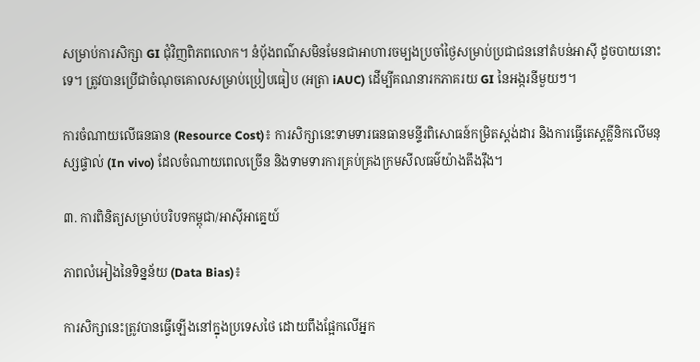សម្រាប់ការសិក្សា GI ជុំវិញពិភពលោក។ នំប៉័ងពណ៌សមិនមែនជាអាហារចម្បងប្រចាំថ្ងៃសម្រាប់ប្រជាជននៅតំបន់អាស៊ី ដូចបាយនោះទេ។ ត្រូវបានប្រើជាចំណុចគោលសម្រាប់ប្រៀបធៀប (អត្រា iAUC) ដើម្បីគណនារកភាគរយ GI នៃអង្ករនីមួយៗ។

ការចំណាយលើធនធាន (Resource Cost)៖ ការសិក្សានេះទាមទារធនធានមន្ទីរពិសោធន៍កម្រិតស្តង់ដារ និងការធ្វើតេស្តគ្លីនិកលើមនុស្សផ្ទាល់ (In vivo) ដែលចំណាយពេលច្រើន និងទាមទារការគ្រប់គ្រងក្រមសីលធម៌យ៉ាងតឹងរ៉ឹង។

៣. ការពិនិត្យសម្រាប់បរិបទកម្ពុជា/អាស៊ីអាគ្នេយ៍

ភាពលំអៀងនៃទិន្នន័យ (Data Bias)៖

ការសិក្សានេះត្រូវបានធ្វើឡើងនៅក្នុងប្រទេសថៃ ដោយពឹងផ្អែកលើអ្នក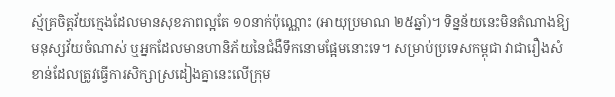ស្ម័គ្រចិត្តវ័យក្មេងដែលមានសុខភាពល្អតែ ១០នាក់ប៉ុណ្ណោះ (អាយុប្រមាណ ២៥ឆ្នាំ)។ ទិន្នន័យនេះមិនតំណាងឱ្យមនុស្សវ័យចំណាស់ ឬអ្នកដែលមានហានិភ័យនៃជំងឺទឹកនោមផ្អែមនោះទេ។ សម្រាប់ប្រទេសកម្ពុជា វាជារឿងសំខាន់ដែលត្រូវធ្វើការសិក្សាស្រដៀងគ្នានេះលើក្រុម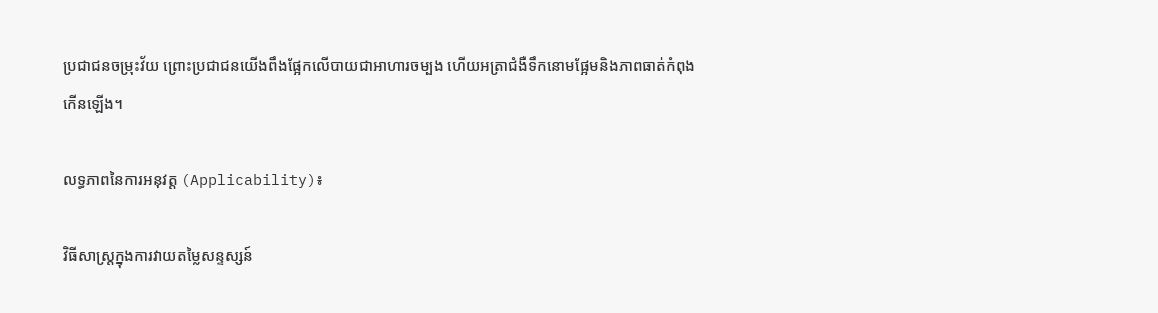ប្រជាជនចម្រុះវ័យ ព្រោះប្រជាជនយើងពឹងផ្អែកលើបាយជាអាហារចម្បង ហើយអត្រាជំងឺទឹកនោមផ្អែមនិងភាពធាត់កំពុងកើនឡើង។

លទ្ធភាពនៃការអនុវត្ត (Applicability)៖

វិធីសាស្ត្រក្នុងការវាយតម្លៃសន្ទស្សន៍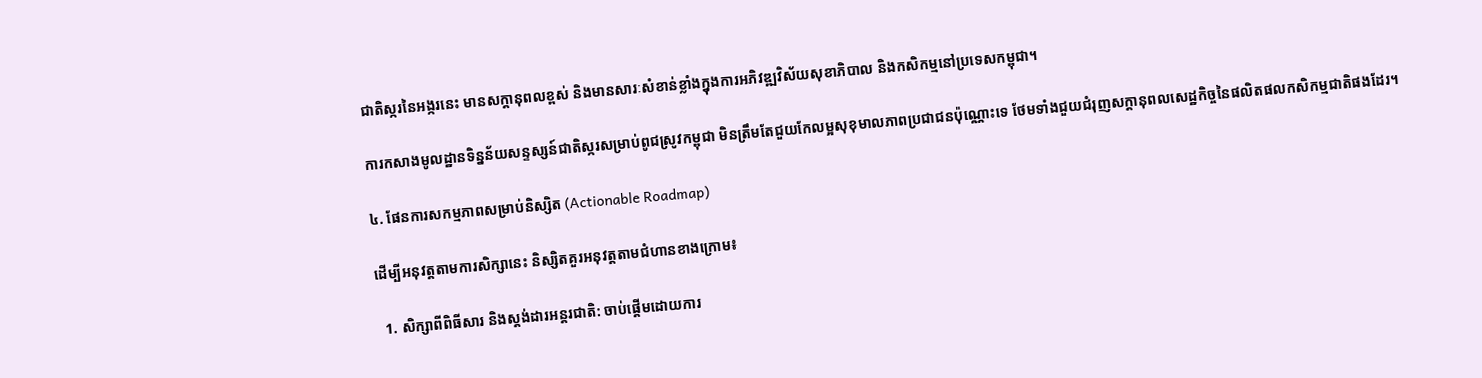ជាតិស្ករនៃអង្ករនេះ មានសក្តានុពលខ្ពស់ និងមានសារៈសំខាន់ខ្លាំងក្នុងការអភិវឌ្ឍវិស័យសុខាភិបាល និងកសិកម្មនៅប្រទេសកម្ពុជា។

ការកសាងមូលដ្ឋានទិន្នន័យសន្ទស្សន៍ជាតិស្ករសម្រាប់ពូជស្រូវកម្ពុជា មិនត្រឹមតែជួយកែលម្អសុខុមាលភាពប្រជាជនប៉ុណ្ណោះទេ ថែមទាំងជួយជំរុញសក្ដានុពលសេដ្ឋកិច្ចនៃផលិតផលកសិកម្មជាតិផងដែរ។

៤. ផែនការសកម្មភាពសម្រាប់និស្សិត (Actionable Roadmap)

ដើម្បីអនុវត្តតាមការសិក្សានេះ និស្សិតគួរអនុវត្តតាមជំហានខាងក្រោម៖

  1. សិក្សាពីពិធីសារ និងស្តង់ដារអន្តរជាតិ: ចាប់ផ្តើមដោយការ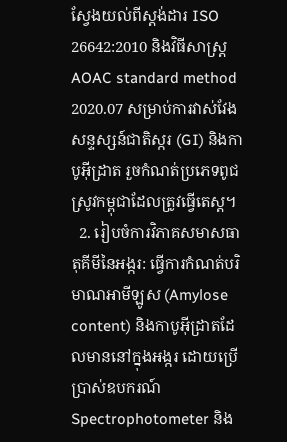ស្វែងយល់ពីស្តង់ដារ ISO 26642:2010 និងវិធីសាស្ត្រ AOAC standard method 2020.07 សម្រាប់ការវាស់វែងសន្ទស្សន៍ជាតិស្ករ (GI) និងកាបូអ៊ីដ្រាត រួចកំណត់ប្រភេទពូជស្រូវកម្ពុជាដែលត្រូវធ្វើតេស្ត។
  2. រៀបចំការវិភាគសមាសធាតុគីមីនៃអង្ករ: ធ្វើការកំណត់បរិមាណអាមីឡូស (Amylose content) និងកាបូអ៊ីដ្រាតដែលមាននៅក្នុងអង្ករ ដោយប្រើប្រាស់ឧបករណ៍ Spectrophotometer និង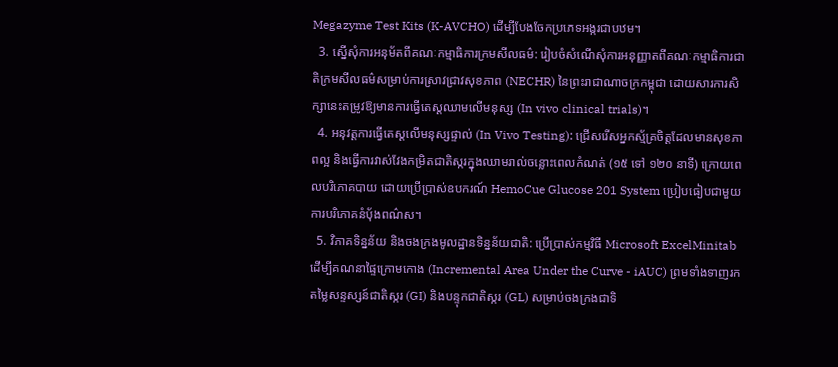Megazyme Test Kits (K-AVCHO) ដើម្បីបែងចែកប្រភេទអង្ករជាបឋម។
  3. ស្នើសុំការអនុម័តពីគណៈកម្មាធិការក្រមសីលធម៌: រៀបចំសំណើសុំការអនុញ្ញាតពីគណៈកម្មាធិការជាតិក្រមសីលធម៌សម្រាប់ការស្រាវជ្រាវសុខភាព (NECHR) នៃព្រះរាជាណាចក្រកម្ពុជា ដោយសារការសិក្សានេះតម្រូវឱ្យមានការធ្វើតេស្តឈាមលើមនុស្ស (In vivo clinical trials)។
  4. អនុវត្តការធ្វើតេស្តលើមនុស្សផ្ទាល់ (In Vivo Testing): ជ្រើសរើសអ្នកស្ម័គ្រចិត្តដែលមានសុខភាពល្អ និងធ្វើការវាស់វែងកម្រិតជាតិស្ករក្នុងឈាមរាល់ចន្លោះពេលកំណត់ (១៥ ទៅ ១២០ នាទី) ក្រោយពេលបរិភោគបាយ ដោយប្រើប្រាស់ឧបករណ៍ HemoCue Glucose 201 System ប្រៀបធៀបជាមួយការបរិភោគនំប៉័ងពណ៌ស។
  5. វិភាគទិន្នន័យ និងចងក្រងមូលដ្ឋានទិន្នន័យជាតិ: ប្រើប្រាស់កម្មវិធី Microsoft ExcelMinitab ដើម្បីគណនាផ្ទៃក្រោមកោង (Incremental Area Under the Curve - iAUC) ព្រមទាំងទាញរកតម្លៃសន្ទស្សន៍ជាតិស្ករ (GI) និងបន្ទុកជាតិស្ករ (GL) សម្រាប់ចងក្រងជាទិ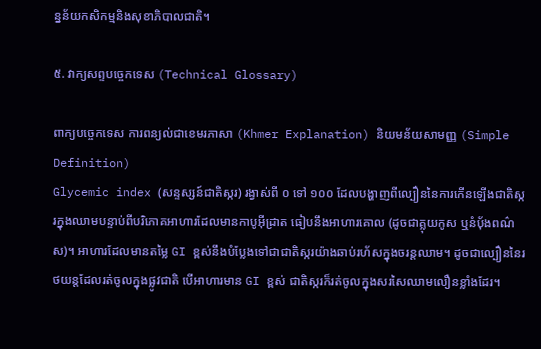ន្នន័យកសិកម្មនិងសុខាភិបាលជាតិ។

៥. វាក្យសព្ទបច្ចេកទេស (Technical Glossary)

ពាក្យបច្ចេកទេស ការពន្យល់ជាខេមរភាសា (Khmer Explanation) និយមន័យសាមញ្ញ (Simple Definition)
Glycemic index (សន្ទស្សន៍ជាតិស្ករ) រង្វាស់ពី ០ ទៅ ១០០ ដែលបង្ហាញពីល្បឿននៃការកើនឡើងជាតិស្ករក្នុងឈាមបន្ទាប់ពីបរិភោគអាហារដែលមានកាបូអ៊ីដ្រាត ធៀបនឹងអាហារគោល (ដូចជាគ្លុយកូស ឬនំប៉័ងពណ៌ស)។ អាហារដែលមានតម្លៃ GI ខ្ពស់នឹងបំប្លែងទៅជាជាតិស្ករយ៉ាងឆាប់រហ័សក្នុងចរន្តឈាម។ ដូចជាល្បឿននៃរថយន្តដែលរត់ចូលក្នុងផ្លូវជាតិ បើអាហារមាន GI ខ្ពស់ ជាតិស្ករក៏រត់ចូលក្នុងសរសៃឈាមលឿនខ្លាំងដែរ។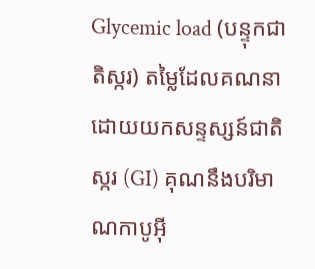Glycemic load (បន្ទុកជាតិស្ករ) តម្លៃដែលគណនាដោយយកសន្ទស្សន៍ជាតិស្ករ (GI) គុណនឹងបរិមាណកាបូអ៊ី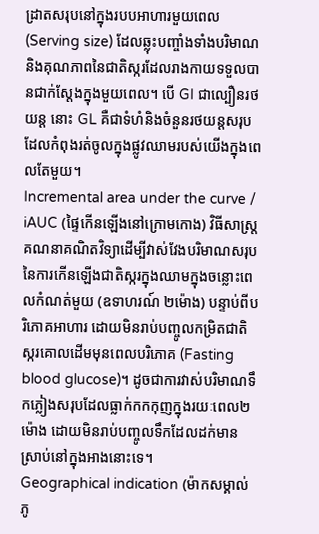ដ្រាតសរុបនៅក្នុងរបបអាហារមួយពេល (Serving size) ដែលឆ្លុះបញ្ចាំងទាំងបរិមាណ និងគុណភាពនៃជាតិស្ករដែលរាងកាយទទួលបានជាក់ស្តែងក្នុងមួយពេល។ បើ GI ជាល្បឿនរថយន្ត នោះ GL គឺជាទំហំនិងចំនួនរថយន្តសរុបដែលកំពុងរត់ចូលក្នុងផ្លូវឈាមរបស់យើងក្នុងពេលតែមួយ។
Incremental area under the curve / iAUC (ផ្ទៃកើនឡើងនៅក្រោមកោង) វិធីសាស្ត្រគណនាគណិតវិទ្យាដើម្បីវាស់វែងបរិមាណសរុបនៃការកើនឡើងជាតិស្ករក្នុងឈាមក្នុងចន្លោះពេលកំណត់មួយ (ឧទាហរណ៍ ២ម៉ោង) បន្ទាប់ពីបរិភោគអាហារ ដោយមិនរាប់បញ្ចូលកម្រិតជាតិស្ករគោលដើមមុនពេលបរិភោគ (Fasting blood glucose)។ ដូចជាការវាស់បរិមាណទឹកភ្លៀងសរុបដែលធ្លាក់កកកុញក្នុងរយៈពេល២ម៉ោង ដោយមិនរាប់បញ្ចូលទឹកដែលដក់មានស្រាប់នៅក្នុងអាងនោះទេ។
Geographical indication (ម៉ាកសម្គាល់ភូ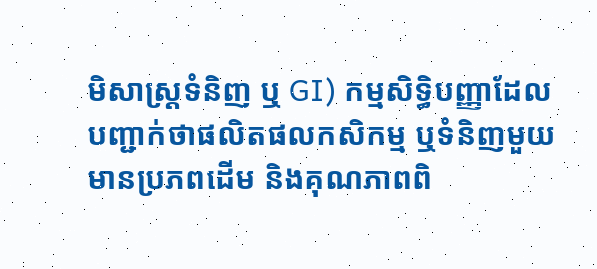មិសាស្ត្រទំនិញ ឬ GI) កម្មសិទ្ធិបញ្ញាដែលបញ្ជាក់ថាផលិតផលកសិកម្ម ឬទំនិញមួយមានប្រភពដើម និងគុណភាពពិ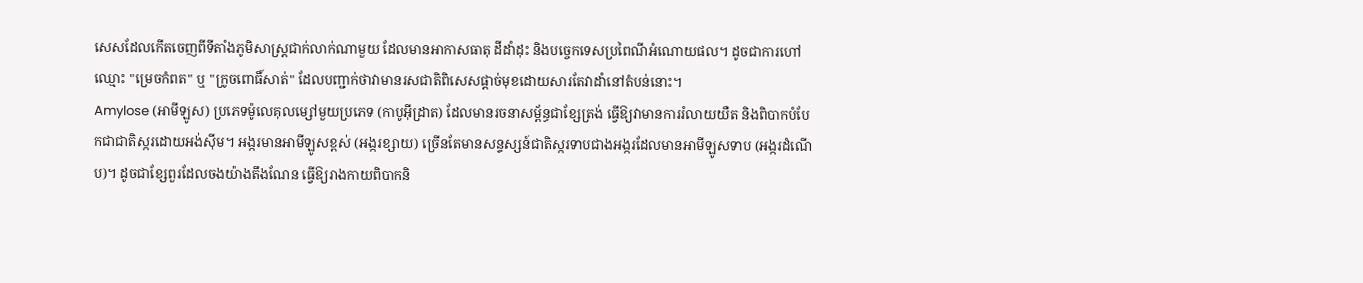សេសដែលកើតចេញពីទីតាំងភូមិសាស្ត្រជាក់លាក់ណាមួយ ដែលមានអាកាសធាតុ ដីដាំដុះ និងបច្ចេកទេសប្រពៃណីអំណោយផល។ ដូចជាការហៅឈ្មោះ "ម្រេចកំពត" ឬ "ក្រូចពោធិ៍សាត់" ដែលបញ្ជាក់ថាវាមានរសជាតិពិសេសផ្តាច់មុខដោយសារតែវាដាំនៅតំបន់នោះ។
Amylose (អាមីឡូស) ប្រភេទម៉ូលេគុលម្សៅមួយប្រភេទ (កាបូអ៊ីដ្រាត) ដែលមានរចនាសម្ព័ន្ធជាខ្សែត្រង់ ធ្វើឱ្យវាមានការរំលាយយឺត និងពិបាកបំបែកជាជាតិស្ករដោយអង់ស៊ីម។ អង្ករមានអាមីឡូសខ្ពស់ (អង្ករខ្សាយ) ច្រើនតែមានសន្ទស្សន៍ជាតិស្ករទាបជាងអង្ករដែលមានអាមីឡូសទាប (អង្ករដំណើប)។ ដូចជាខ្សែពួរដែលចងយ៉ាងតឹងណែន ធ្វើឱ្យរាងកាយពិបាកនិ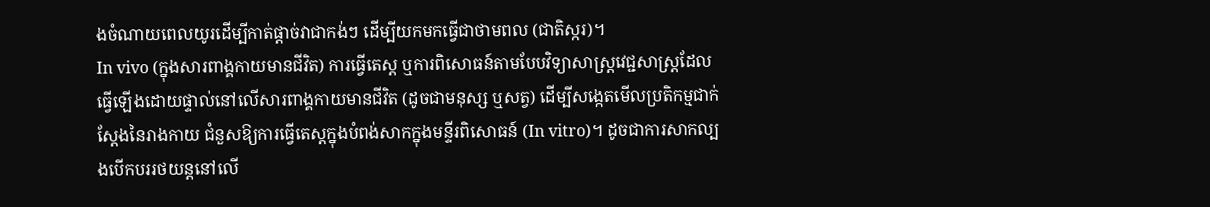ងចំណាយពេលយូរដើម្បីកាត់ផ្តាច់វាជាកង់ៗ ដើម្បីយកមកធ្វើជាថាមពល (ជាតិស្ករ)។
In vivo (ក្នុងសារពាង្គកាយមានជីវិត) ការធ្វើតេស្ត ឬការពិសោធន៍តាមបែបវិទ្យាសាស្ត្រវេជ្ជសាស្ត្រដែលធ្វើឡើងដោយផ្ទាល់នៅលើសារពាង្គកាយមានជីវិត (ដូចជាមនុស្ស ឬសត្វ) ដើម្បីសង្កេតមើលប្រតិកម្មជាក់ស្តែងនៃរាងកាយ ជំនួសឱ្យការធ្វើតេស្តក្នុងបំពង់សាកក្នុងមន្ទីរពិសោធន៍ (In vitro)។ ដូចជាការសាកល្បងបើកបររថយន្តនៅលើ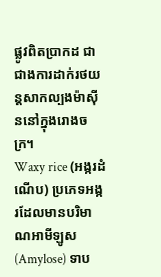ផ្លូវពិតប្រាកដ ជាជាងការដាក់រថយន្តសាកល្បងម៉ាស៊ីននៅក្នុងរោងចក្រ។
Waxy rice (អង្ករដំណើប) ប្រភេទអង្ករដែលមានបរិមាណអាមីឡូស (Amylose) ទាប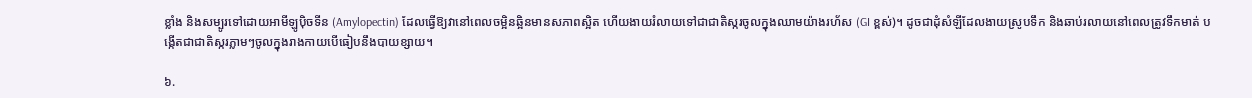ខ្លាំង និងសម្បូរទៅដោយអាមីឡូប៉ិចទីន (Amylopectin) ដែលធ្វើឱ្យវានៅពេលចម្អិនឆ្អិនមានសភាពស្អិត ហើយងាយរំលាយទៅជាជាតិស្ករចូលក្នុងឈាមយ៉ាងរហ័ស (GI ខ្ពស់)។ ដូចជាដុំសំឡីដែលងាយស្រូបទឹក និងឆាប់រលាយនៅពេលត្រូវទឹកមាត់ បង្កើតជាជាតិស្ករភ្លាមៗចូលក្នុងរាងកាយបើធៀបនឹងបាយខ្សាយ។

៦.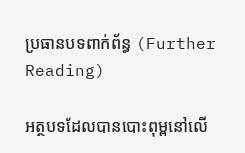ប្រធានបទពាក់ព័ន្ធ (Further Reading)

អត្ថបទដែលបានបោះពុម្ពនៅលើ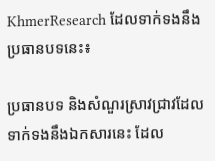KhmerResearch ដែលទាក់ទងនឹងប្រធានបទនេះ៖

ប្រធានបទ និងសំណួរស្រាវជ្រាវដែលទាក់ទងនឹងឯកសារនេះ ដែល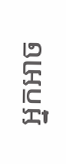អ្នកអាច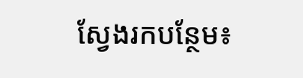ស្វែងរកបន្ថែម៖